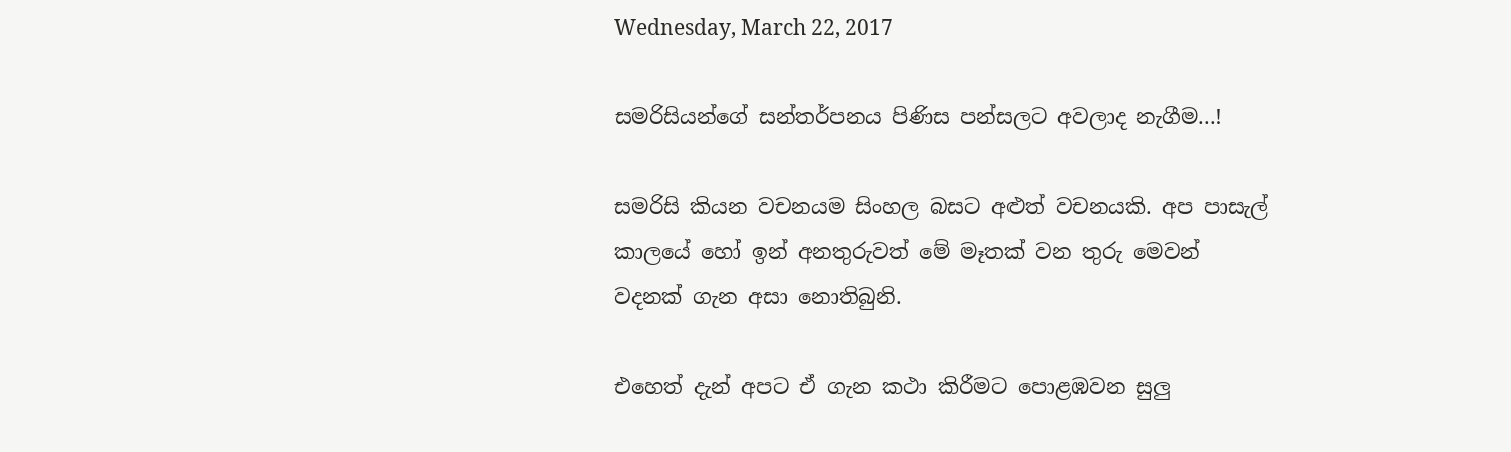Wednesday, March 22, 2017

සමරිසියන්ගේ සන්තර්පනය පිණිස පන්සලට අවලාද නැගීම...!

සමරිසි කියන වචනයම සිංහල බසට අළුත් වචනයකි. අප පාසැල් කාලයේ හෝ ඉන් අනතුරුවත් මේ මෑතක් වන තුරු මෙවන් වදනක් ගැන අසා නොතිබුනි.

එහෙත් දැන් අපට ඒ ගැන කථා කිරීමට පොළඹවන සුලු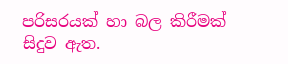පරිසරයක් හා බල කිරීමක් සිදුව ඇත.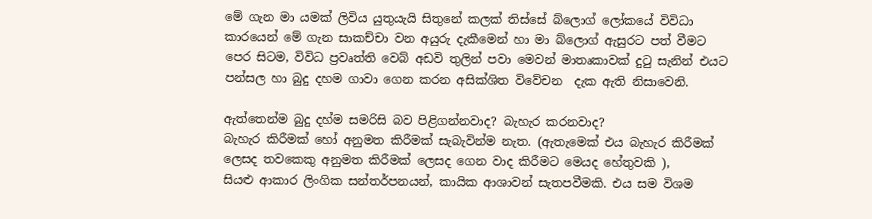මේ ගැන මා යමක් ලිවිය යුතුයැයි සිතුනේ කලක් තිස්සේ බ්ලොග් ලෝකයේ විවිධා කාරයෙන් මේ ගැන සාකච්චා වන අයුරු දැකීමෙන් හා මා බ්ලොග් ඇසුරට පත් වීමට පෙර සිටම, විවිධ ප්‍රවෘත්ති වෙබ් අඩවි තුලින් පවා මෙවන් මාතෘකාවක් දුටු සැනින් එයට පන්සල හා බුදු දහම ගාවා ගෙන කරන අසික්ශිත විවේචන  දැක ඇති නිසාවෙනි.

ඇත්තෙන්ම බුදු දහ්ම සමරිසි බව පිළිගන්නවාද? බැහැර කරනවාද?
බැහැර කිරීමක් හෝ අනුමත කිරීමක් සැබැවින්ම නැත. (ඇතැමෙක් එය බැහැර කිරීමක් ලෙසද තවකෙකු අනුමත කිරීමක් ලෙසද ගෙන වාද කිරීමට මෙයද හේතුවකි ),
සියළු ආකාර ලිංගික සන්තර්පනයන්, කායික ආශාවන් සැතපවීමකි. එය සම විශම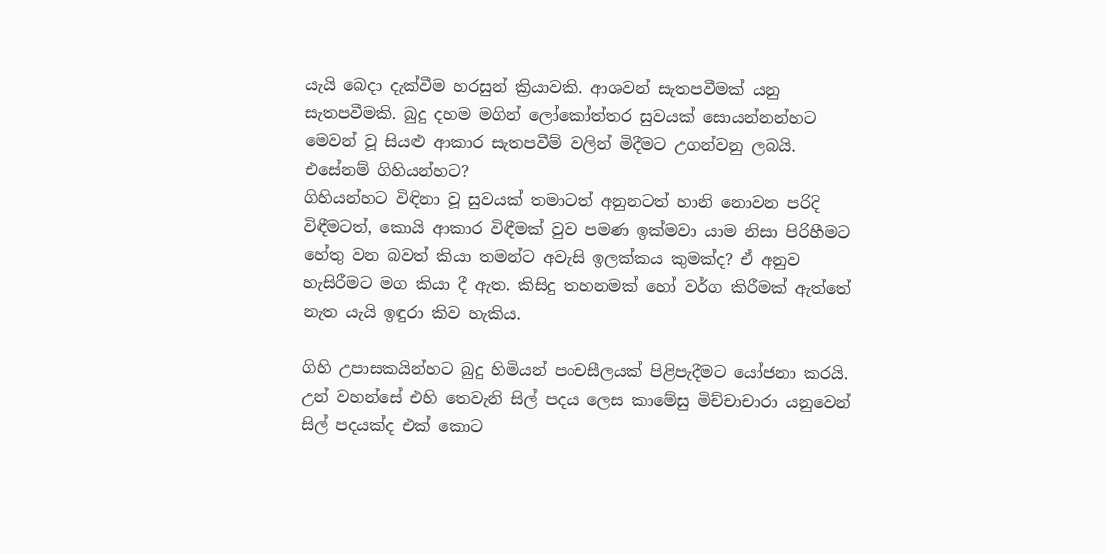යැයි බෙදා දැක්වීම හරසුන් ක්‍රියාවකි. ආශවන් සැතපවීමක් යනු සැතපවීමකි. බුදු දහම මගින් ලෝකෝත්තර සුවයක් සොයන්නන්හට මෙවන් වූ සියළු ආකාර සැතපවීම් වලින් මිදීමට උගන්වනු ලබයි. එසේනම් ගිහියන්හට?
ගිහියන්හට විඳිනා වූ සුවයක් තමාටත් අනුනටත් හානි නොවන පරිදි විඳීමටත්, කොයි ආකාර විඳීමක් වුව පමණ ඉක්මවා යාම නිසා පිරිහීමට හේතු වන බවත් කියා තමන්ට අවැසි ඉලක්කය කුමක්ද? ඒ අනුව හැසිරීමට මග කියා දී ඇත. කිසිදු තහනමක් හෝ වර්ග කිරීමක් ඇත්තේ නැත යැයි ඉඳුරා කිව හැකිය.

ගිහි උපාසකයින්හට බුදු හිමියන් පංචසීලයක් පිළිපැදීමට යෝජනා කරයි. උන් වහන්සේ එහි තෙවැනි සිල් පදය ලෙස කාමේසු මිච්චාචාරා යනුවෙන් සිල් පදයක්ද එක් කොට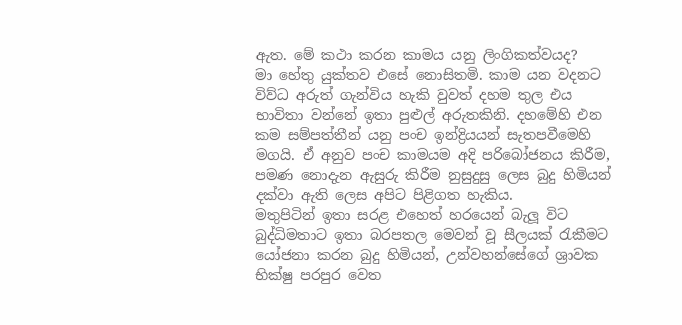ඇත. මේ කථා කරන කාමය යනු ලිංගිකත්වයද?
මා හේතු යුක්තව එසේ නොසිතමි. කාම යන වදනට විව්ධ අරුත් ගැන්විය හැකි වුවත් දහම තුල එය භාවිතා වන්නේ ඉතා පුළුල් අරුතකිනි. දහමේහි එන කම සම්පත්තීන් යනු පංච ඉන්ද්‍රියයන් සැතපවීමෙහි මගයි. ඒ අනුව පංච කාමයම අදි පරිබෝජනය කිරීම, පමණ නොදැන ඇසුරු කිරීම නුසුදුසු ලෙස බුදු හිමියන් දක්වා ඇති ලෙස අපිට පිළිගත හැකිය.
මතුපිටින් ඉතා සරළ එහෙත් හරයෙන් බැලූ විට බුද්ධිමතාට ඉතා බරපතල මෙවන් වූ සීලයක් රැකීමට යෝජනා කරන බුදු හිමියන්, උන්වහන්සේගේ ශ්‍රාවක භික්ෂු පරපුර වෙත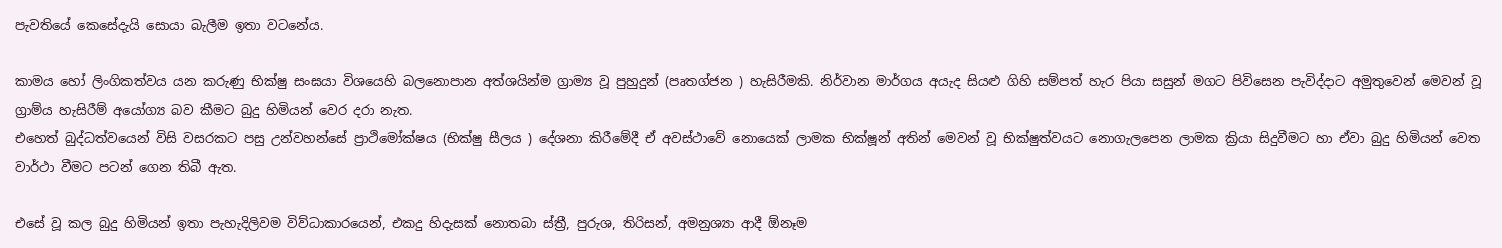පැවතියේ කෙසේදැයි සොයා බැලීම ඉතා වටනේය.

කාමය හෝ ලිංගිකත්වය යන කරුණු භික්ෂු සංඝයා විශයෙහි බලනොපාන අත්ශයින්ම ග්‍රාම්‍ය වූ පුහුදුන් (පෘතග්ජන ) හැසිරීමකි. නිර්වාන මාර්ගය අයැද සියළු ගිහි සම්පත් හැර පියා සසුන් මගට පිවිසෙන පැවිද්දාට අමුතුවෙන් මෙවන් වූ ග්‍රාම්ය හැසිරීම් අයෝග්‍ය බව කීමට බුදු හිමියන් වෙර දරා නැත.
එහෙත් බුද්ධත්වයෙන් විසි වසරකට පසු උන්වහන්සේ ප්‍රාථිමෝක්ෂය (භික්ෂු සීලය ) දේශනා කිරීමේදී ඒ අවස්ථාවේ නොයෙක් ලාමක භික්ෂූන් අතින් මෙවන් වූ භික්ෂුත්වයට නොගැලපෙන ලාමක ක්‍රියා සිදුවීමට හා ඒවා බුදු හිමියන් වෙත වාර්ථා වීමට පටන් ගෙන තිබී ඇත.

එසේ වූ කල බුදු හිමියන් ඉතා පැහැදිලිවම විව්ධාකාරයෙන්, එකදු හිදැසක් නොතබා ස්ත්‍රී, පුරුශ, තිරිසන්, අමනුශ්‍යා ආදී ඕනෑම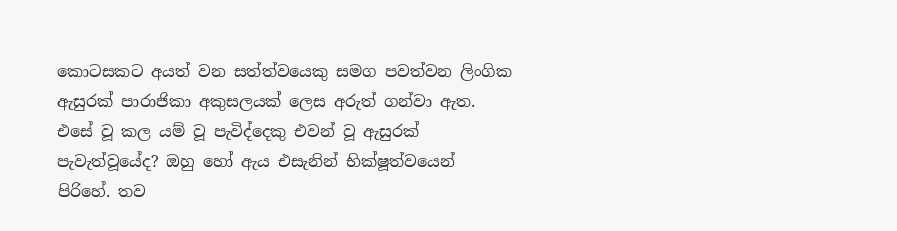කොටසකට අයත් වන සත්ත්වයෙකු සමග පවත්වන ලිංගික ඇසුරක් පාරාජිකා අකුසලයක් ලෙස අරුත් ගන්වා ඇත. එසේ වූ කල යම් වූ පැවිද්දෙකු එවන් වූ ඇසුරක් පැවැත්වූයේද? ඔහු හෝ ඇය එසැනින් භික්ෂූත්වයෙන් පිරිහේ. තව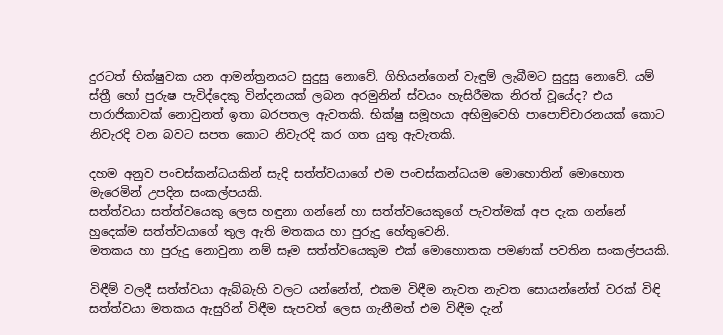දුරටත් භික්ෂුවක යන ආමන්ත්‍රනයට සුදුසු නොවේ. ගිහියන්ගෙන් වැඳුම් ලැබීමට සුදුසු නොවේ. යම් ස්ත්‍රී හෝ පුරුෂ පැවිද්දෙකු වින්දනයක් ලබන අරමුනින් ස්වයං හැසිරීමක නිරත් වූයේද? එය පාරාජිකාවක් නොවුනත් ඉතා බරපතල ඇවතකි. භික්ෂු සමූහයා අභිමුවෙහි පාපොච්චාරනයක් කොට නිවැරදි වන බවට සපත කොට නිවැරදි කර ගත යුතු ඇවැතකි.

දහම අනුව පංචස්කන්ධයකින් සැදි සත්ත්වයාගේ එම පංචස්කන්ධයම මොහොතින් මොහොත මැරෙමින් උපදින සංකල්පයකි.
සත්ත්වයා සත්ත්වයෙකු ලෙස හඳුනා ගන්නේ හා සත්ත්වයෙකුගේ පැවත්මක් අප දැක ගන්නේ හුදෙක්ම සත්ත්වයාගේ තුල ඇති මතකය හා පුරුදු හේතුවෙනි.
මතකය හා පුරුදු නොවුනා නම් සෑම සත්ත්වයෙකුම එක් මොහොතක පමණක් පවතින සංකල්පයකි.

විඳීම් වලදී සත්ත්වයා ඇබ්බැහි වලට යන්නේත්, එකම විඳීම නැවත නැවත සොයන්නේත් වරක් විඳි සත්ත්වයා මතකය ඇසුරින් විඳීම සැපවත් ලෙස ගැනීමත් එම විඳීම දැන්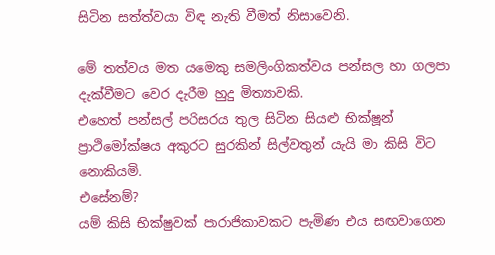සිටින සත්ත්වයා විඳ නැති වීමත් නිසාවෙනි.

මේ තත්වය මත යමෙකු සමලිංගිකත්වය පන්සල හා ගලපා දැක්වීමට වෙර දැරීම හුදු මිත්‍යාවකි.
එහෙත් පන්සල් පරිසරය තුල සිටින සියළු භික්ෂූන් ප්‍රාථිමෝක්ෂය අකුරට සුරකින් සිල්වතුන් යැයි මා කිසි විට නොකියමි.
එසේනම්?
යම් කිසි භික්ෂුවක් පාරාජිකාවකට පැමිණ එය සඟවාගෙන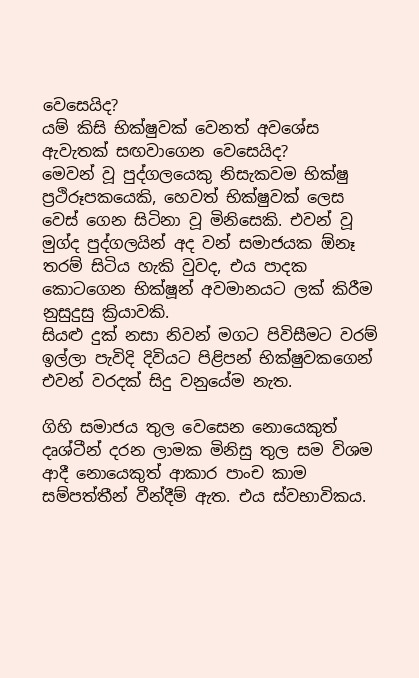වෙසෙයිද?
යම් කිසි භික්ෂුවක් වෙනත් අවශේස ඇවැතක් සඟවාගෙන වෙසෙයිද?
මෙවන් වූ පුද්ගලයෙකු නිසැකවම භික්ෂු ප්‍රථිරූපකයෙකි, හෙවත් භික්ෂුවක් ලෙස වෙස් ගෙන සිටිනා වූ මිනිසෙකි. එවන් වූ මුග්ද පුද්ගලයින් අද වන් සමාජයක ඕනෑ තරම් සිටිය හැකි වුවද, එය පාදක කොටගෙන භික්ෂූන් අවමානයට ලක් කිරීම නුසුදුසු ක්‍රියාවකි.
සියළු දුක් නසා නිවන් මගට පිවිසීමට වරම් ඉල්ලා පැවිදි දිවියට පිළිපන් භික්ෂුවකගෙන් එවන් වරදක් සිදු වනුයේම නැත.

ගිහි සමාජය තුල වෙසෙන නොයෙකුත් දෘශ්ටීන් දරන ලාමක මිනිසු තුල සම විශම ආදී නොයෙකුත් ආකාර පාංච කාම සම්පත්තීන් වීන්දීම් ඇත. එය ස්වභාවිකය.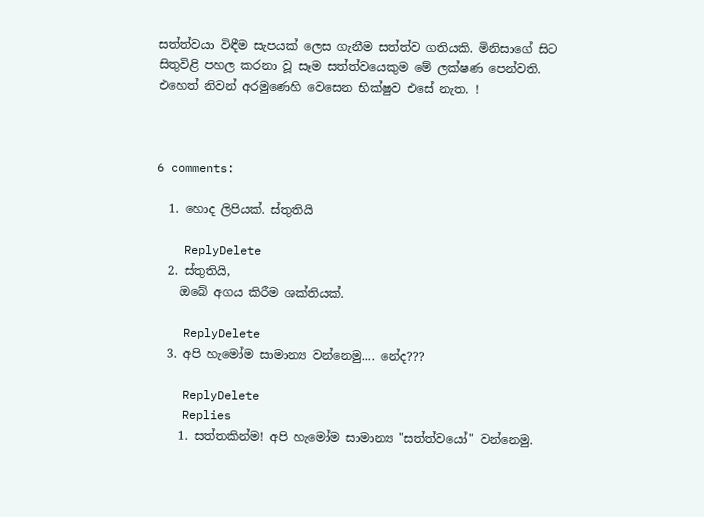සත්ත්වයා විඳීම සැපයක් ලෙස ගැනීම සත්ත්ව ගතියකි. මිනිසාගේ සිට සිතුවිළි පහල කරනා වූ සෑම සත්ත්වයෙකුම මේ ලක්ෂණ පෙන්වති.
එහෙත් නිවන් අරමුණෙහි වෙසෙන භික්ෂුව එසේ නැත. !



6 comments:

  1. හොද ලිපියක්. ස්තුතියි

    ReplyDelete
  2. ස්තුතියි,
    ඔබේ අගය කිරීම ශක්තියක්.

    ReplyDelete
  3. අපි හැමෝම සාමාන්‍ය වන්නෙමු.... නේද???

    ReplyDelete
    Replies
    1. සත්තකින්ම! අපි හැමෝම සාමාන්‍ය "සත්ත්වයෝ" වන්නෙමු.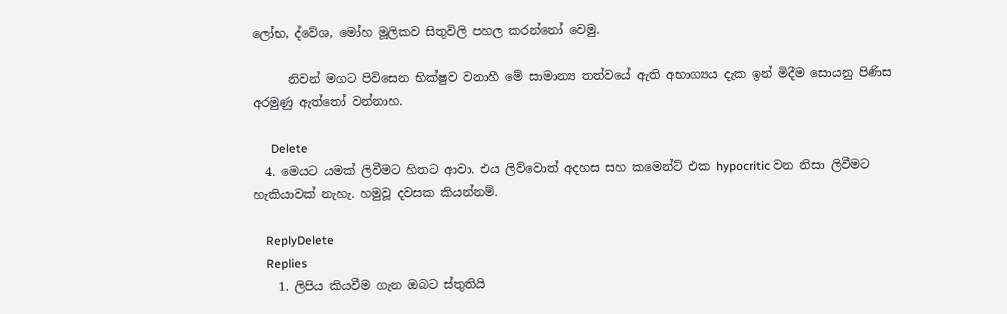ලෝභ, ද්වේශ, මෝහ මූලිකව සිතුවිලි පහල කරන්නෝ වෙමු.

      නිවන් මගට පිවිසෙන භික්ෂුව වනාහී මේ සාමාන්‍ය තත්වයේ ඇති අභාග්‍යය දැක ඉන් මිදීම සොයනු පිණිස අරමුණු ඇත්තෝ වන්නාහ.

      Delete
  4. මෙයට යමක් ලිවීමට හිතට ආවා. එය ලිව්වොත් අදහස සහ කමෙන්ට් එක hypocritic වන නිසා ලිවීමට හැකියාවක් නැහැ. හමුවූ දවසක කියන්නම්.

    ReplyDelete
    Replies
    1. ලිපිය කියවීම ගැන ඔබට ස්තුතියි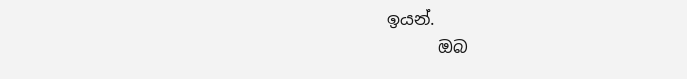ඉයන්.
      ඔබ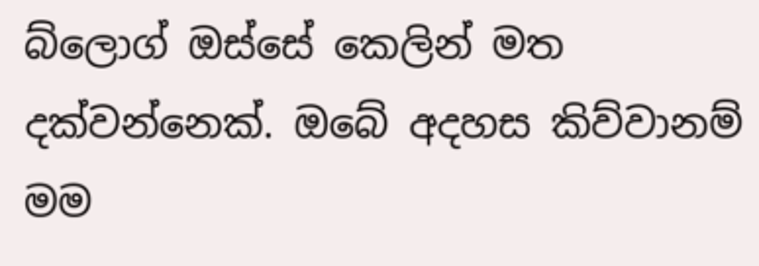බ්ලොග් ඔස්සේ කෙලින් මත දක්වන්නෙක්. ඔබේ අදහස කිව්වානම් මම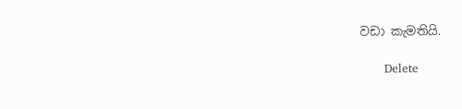වඩා කැමතියි.

      Delete